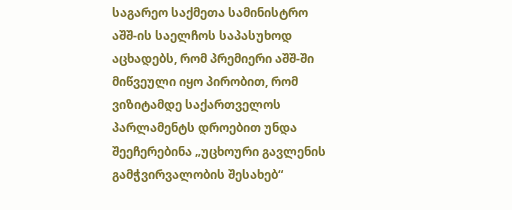საგარეო საქმეთა სამინისტრო აშშ-ის საელჩოს საპასუხოდ აცხადებს, რომ პრემიერი აშშ-ში მიწვეული იყო პირობით, რომ ვიზიტამდე საქართველოს პარლამენტს დროებით უნდა შეეჩერებინა „უცხოური გავლენის გამჭვირვალობის შესახებ“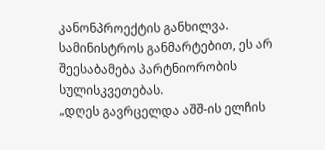კანონპროექტის განხილვა. სამინისტროს განმარტებით, ეს არ შეესაბამება პარტნიორობის სულისკვეთებას.
„დღეს გავრცელდა აშშ-ის ელჩის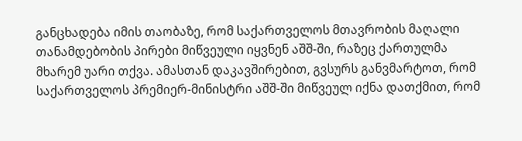განცხადება იმის თაობაზე, რომ საქართველოს მთავრობის მაღალი თანამდებობის პირები მიწვეული იყვნენ აშშ-ში, რაზეც ქართულმა მხარემ უარი თქვა. ამასთან დაკავშირებით, გვსურს განვმარტოთ, რომ საქართველოს პრემიერ-მინისტრი აშშ-ში მიწვეულ იქნა დათქმით, რომ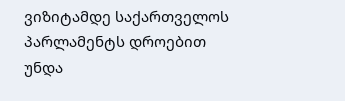ვიზიტამდე საქართველოს პარლამენტს დროებით უნდა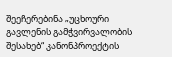შეეჩერებინა „უცხოური გავლენის გამჭვირვალობის შესახებ“ კანონპროექტის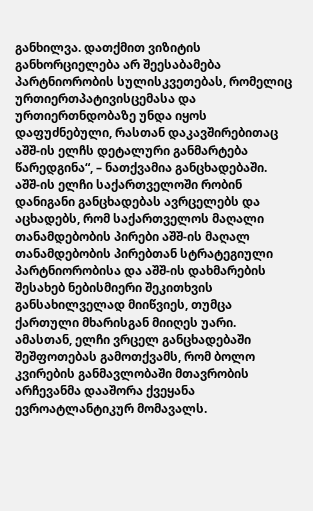განხილვა. დათქმით ვიზიტის განხორციელება არ შეესაბამება პარტნიორობის სულისკვეთებას, რომელიც ურთიერთპატივისცემასა და ურთიერთნდობაზე უნდა იყოს დაფუძნებული, რასთან დაკავშირებითაც აშშ-ის ელჩს დეტალური განმარტება წარედგინა“, – ნათქვამია განცხადებაში.
აშშ-ის ელჩი საქართველოში რობინ დანიგანი განცხადებას ავრცელებს და აცხადებს, რომ საქართველოს მაღალი თანამდებობის პირები აშშ-ის მაღალ თანამდებობის პირებთან სტრატეგიული პარტნიორობისა და აშშ-ის დახმარების შესახებ ნებისმიერი შეკითხვის განსახილველად მიიწვიეს, თუმცა ქართული მხარისგან მიიღეს უარი.
ამასთან, ელჩი ვრცელ განცხადებაში შეშფოთებას გამოთქვამს, რომ ბოლო კვირების განმავლობაში მთავრობის არჩევანმა დააშორა ქვეყანა ევროატლანტიკურ მომავალს.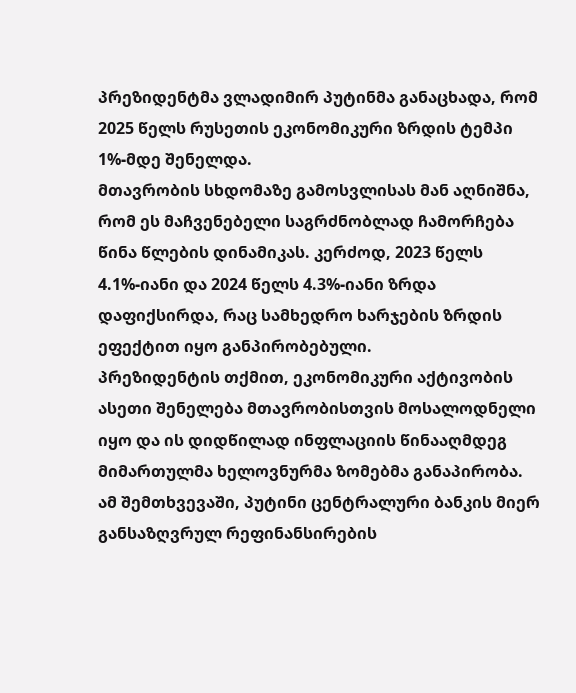პრეზიდენტმა ვლადიმირ პუტინმა განაცხადა, რომ 2025 წელს რუსეთის ეკონომიკური ზრდის ტემპი 1%-მდე შენელდა.
მთავრობის სხდომაზე გამოსვლისას მან აღნიშნა, რომ ეს მაჩვენებელი საგრძნობლად ჩამორჩება წინა წლების დინამიკას. კერძოდ, 2023 წელს 4.1%-იანი და 2024 წელს 4.3%-იანი ზრდა დაფიქსირდა, რაც სამხედრო ხარჯების ზრდის ეფექტით იყო განპირობებული.
პრეზიდენტის თქმით, ეკონომიკური აქტივობის ასეთი შენელება მთავრობისთვის მოსალოდნელი იყო და ის დიდწილად ინფლაციის წინააღმდეგ მიმართულმა ხელოვნურმა ზომებმა განაპირობა. ამ შემთხვევაში, პუტინი ცენტრალური ბანკის მიერ განსაზღვრულ რეფინანსირების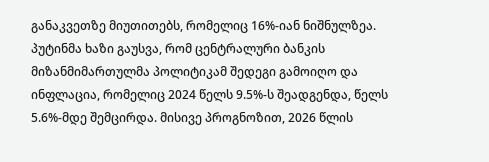განაკვეთზე მიუთითებს, რომელიც 16%-იან ნიშნულზეა.
პუტინმა ხაზი გაუსვა, რომ ცენტრალური ბანკის მიზანმიმართულმა პოლიტიკამ შედეგი გამოიღო და ინფლაცია, რომელიც 2024 წელს 9.5%-ს შეადგენდა, წელს 5.6%-მდე შემცირდა. მისივე პროგნოზით, 2026 წლის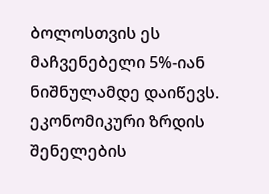ბოლოსთვის ეს მაჩვენებელი 5%-იან ნიშნულამდე დაიწევს.
ეკონომიკური ზრდის შენელების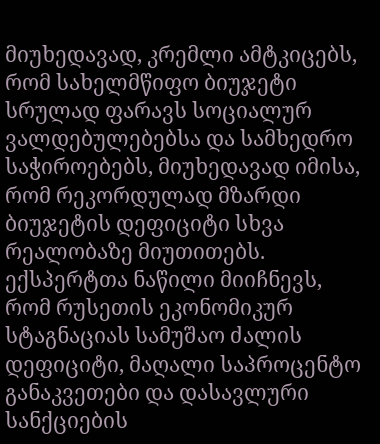მიუხედავად, კრემლი ამტკიცებს, რომ სახელმწიფო ბიუჯეტი სრულად ფარავს სოციალურ ვალდებულებებსა და სამხედრო საჭიროებებს, მიუხედავად იმისა, რომ რეკორდულად მზარდი ბიუჯეტის დეფიციტი სხვა რეალობაზე მიუთითებს.
ექსპერტთა ნაწილი მიიჩნევს, რომ რუსეთის ეკონომიკურ სტაგნაციას სამუშაო ძალის დეფიციტი, მაღალი საპროცენტო განაკვეთები და დასავლური სანქციების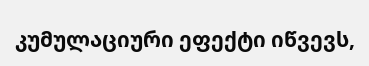კუმულაციური ეფექტი იწვევს,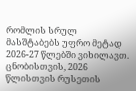რომლის სრულ მასშტაბებს უფრო მეტად 2026-27 წლებში ვიხილავთ.
ცნობისთვის, 2026 წლისთვის რუსეთის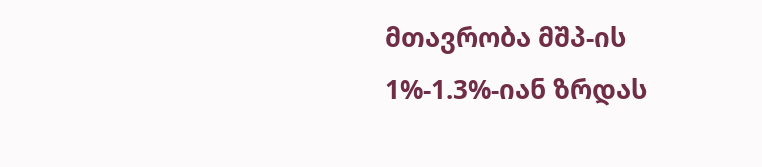მთავრობა მშპ-ის 1%-1.3%-იან ზრდას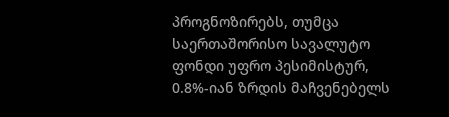პროგნოზირებს, თუმცა საერთაშორისო სავალუტო ფონდი უფრო პესიმისტურ, 0.8%-იან ზრდის მაჩვენებელს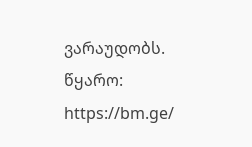ვარაუდობს.
წყარო: https://bm.ge/